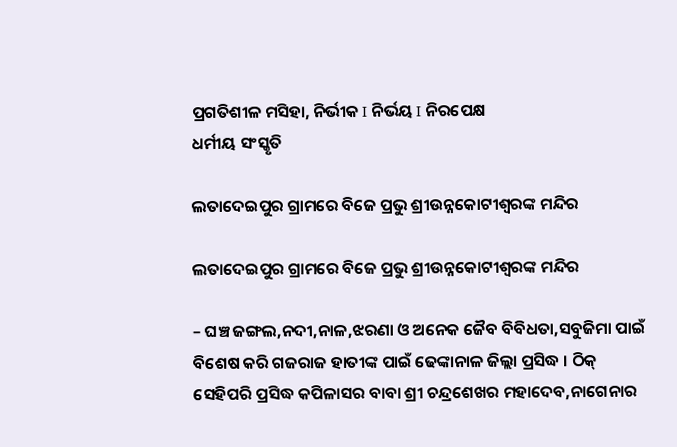ପ୍ରଗତିଶୀଳ ମସିହା, ନିର୍ଭୀକ I ନିର୍ଭୟ I ନିରପେକ୍ଷ
ଧର୍ମୀୟ ସଂସ୍କୃତି

ଲତାଦେଇପୁର ଗ୍ରାମରେ ବିଜେ ପ୍ରଭୁ ଶ୍ରୀଉନ୍ନକୋଟୀଶ୍ୱରଙ୍କ ମନ୍ଦିର

ଲତାଦେଇପୁର ଗ୍ରାମରେ ବିଜେ ପ୍ରଭୁ ଶ୍ରୀଉନ୍ନକୋଟୀଶ୍ୱରଙ୍କ ମନ୍ଦିର

– ଘଞ୍ଚ ଜଙ୍ଗଲ,ନଦୀ,ନାଳ,ଝରଣା ଓ ଅନେକ ଜୈବ ବିବିଧତା,ସବୁଜିମା ପାଇଁ ବିଶେଷ କରି ଗଜରାଜ ହାତୀଙ୍କ ପାଇଁ ଢେଙ୍କାନାଳ ଜିଲ୍ଲା ପ୍ରସିଦ୍ଧ । ଠିକ୍ ସେହିପରି ପ୍ରସିଦ୍ଧ କପିଳାସର ବାବା ଶ୍ରୀ ଚନ୍ଦ୍ରଶେଖର ମହାଦେବ,ନାଗେନାର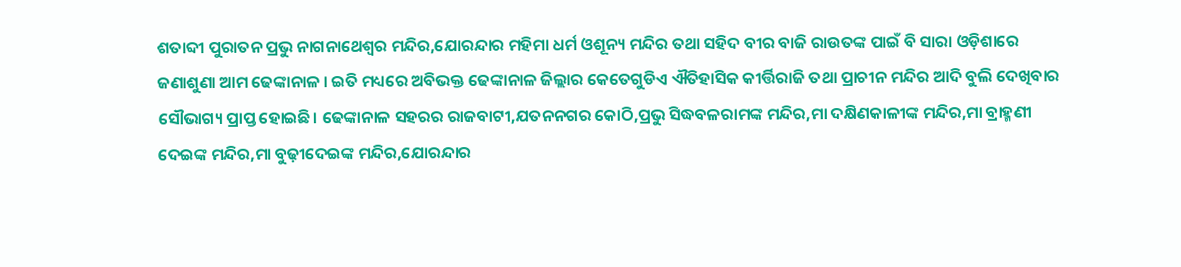ଶତାବ୍ଦୀ ପୁରାତନ ପ୍ରଭୁ ନାଗନାଥେଶ୍ୱର ମନ୍ଦିର,ଯୋରନ୍ଦାର ମହିମା ଧର୍ମ ଓଶୂନ୍ୟ ମନ୍ଦିର ତଥା ସହିଦ ବୀର ବାଜି ରାଉତଙ୍କ ପାଇଁ ବି ସାରା ଓଡ଼ିଶାରେ ଜଣାଶୁଣା ଆମ ଢେଙ୍କାନାଳ । ଇତି ମଧ୍ୟରେ ଅବିଭକ୍ତ ଢେଙ୍କାନାଳ ଜିଲ୍ଲାର କେତେଗୁଡିଏ ଐତିହାସିକ କୀର୍ତ୍ତିରାଜି ତଥା ପ୍ରାଚୀନ ମନ୍ଦିର ଆଦି ବୁଲି ଦେଖିବାର ସୌଭାଗ୍ୟ ପ୍ରାପ୍ତ ହୋଇଛି। ଢେଙ୍କାନାଳ ସହରର ରାଜବାଟୀ,ଯତନନଗର କୋଠି,ପ୍ରଭୁ ସିଦ୍ଧବଳରାମଙ୍କ ମନ୍ଦିର,ମା ଦକ୍ଷିଣକାଳୀଙ୍କ ମନ୍ଦିର,ମା ବ୍ରାହ୍ମଣୀ ଦେଇଙ୍କ ମନ୍ଦିର,ମା ବୁଢ଼ୀଦେଇଙ୍କ ମନ୍ଦିର,ଯୋରନ୍ଦାର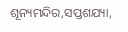ଶୂନ୍ୟମନ୍ଦିର,ସପ୍ତଶଯ୍ୟା,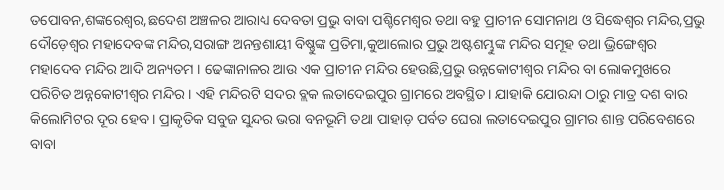ତପୋବନ,ଶଙ୍କରେଶ୍ୱର,ଛଦେଶ ଅଞ୍ଚଳର ଆରାଧ୍ୟ ଦେବତା ପ୍ରଭୁ ବାବା ପଶ୍ଚିମେଶ୍ୱର ତଥା ବହୁ ପ୍ରାଚୀନ ସୋମନାଥ ଓ ସିଦ୍ଧେଶ୍ୱର ମନ୍ଦିର,ପ୍ରଭୁ ଦୌଡ଼େଶ୍ୱର ମହାଦେବଙ୍କ ମନ୍ଦିର,ସରାଙ୍ଗ ଅନନ୍ତଶାୟୀ ବିଷ୍ଣୁଙ୍କ ପ୍ରତିମା,କୁଆଲୋର ପ୍ରଭୁ ଅଷ୍ଟଶମ୍ଭୁଙ୍କ ମନ୍ଦିର ସମୂହ ତଥା ଭ୍ରିଙ୍ଗେଶ୍ୱର ମହାଦେବ ମନ୍ଦିର ଆଦି ଅନ୍ୟତମ । ଢେଙ୍କାନାଳର ଆଉ ଏକ ପ୍ରାଚୀନ ମନ୍ଦିର ହେଉଛି,ପ୍ରଭୁ ଉନ୍ନକୋଟୀଶ୍ୱର ମନ୍ଦିର ବା ଲୋକମୁଖରେ ପରିଚିତ ଅନ୍ନକୋଟୀଶ୍ୱର ମନ୍ଦିର । ଏହି ମନ୍ଦିରଟି ସଦର ବ୍ଲକ ଲତାଦେଇପୁର ଗ୍ରାମରେ ଅବସ୍ଥିତ। ଯାହାକି ଯୋରନ୍ଦା ଠାରୁ ମାତ୍ର ଦଶ ବାର କିଲୋମିଟର ଦୂର ହେବ । ପ୍ରାକୃତିକ ସବୁଜ ସୁନ୍ଦର ଭରା ବନଭୂମି ତଥା ପାହାଡ଼ ପର୍ବତ ଘେରା ଲତାଦେଇପୁର ଗ୍ରାମର ଶାନ୍ତ ପରିବେଶରେ ବାବା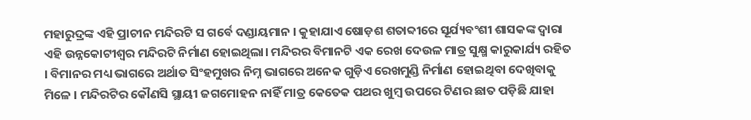ମହାରୁଦ୍ରଙ୍କ ଏହି ପ୍ରାଚୀନ ମନ୍ଦିରଟି ସ ଗର୍ବେ ଦଣ୍ଡାୟମାନ । କୁହାଯାଏ ଷୋଡ଼ଶ ଶତାବ୍ଦୀରେ ସୂର୍ଯ୍ୟବଂଶୀ ଶାସକଙ୍କ ଦ୍ୱାରା ଏହି ଉନ୍ନକୋଟୀଶ୍ୱର ମନ୍ଦିରଟି ନିର୍ମାଣ ହୋଇଥିଲା। ମନ୍ଦିରର ବିମାନଟି ଏକ ରେଖ ଦେଉଳ ମାତ୍ର ସୁକ୍ଷ୍ମ କାରୁକାର୍ଯ୍ୟ ରହିତ । ବିମାନର ମଧ୍ୟ ଭାଗରେ ଅର୍ଥାତ ସିଂହମୁଖର ନିମ୍ନ ଭାଗରେ ଅନେକ ଗୁଡ଼ିଏ ରେଖମୁଣ୍ଡି ନିର୍ମାଣ ହୋଇଥିବା ଦେଖିବାକୁ ମିଳେ । ମନ୍ଦିରଟିର କୌଣସି ସ୍ଥାୟୀ ଜଗମୋହନ ନାହିଁ ମାତ୍ର କେତେକ ପଥର ଖୁମ୍ବ ଉପରେ ଟିଣର ଛାତ ପଡ଼ିଛି ଯାହା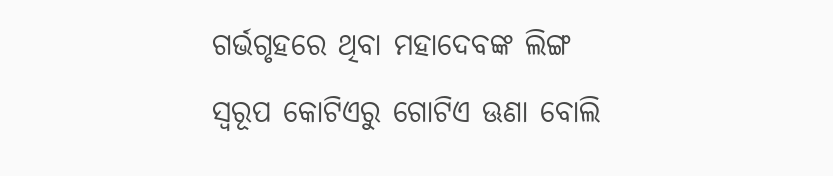ଗର୍ଭଗୃହରେ ଥିବା ମହାଦେବଙ୍କ ଲିଙ୍ଗ ସ୍ୱରୂପ କୋଟିଏରୁ ଗୋଟିଏ ଊଣା ବୋଲି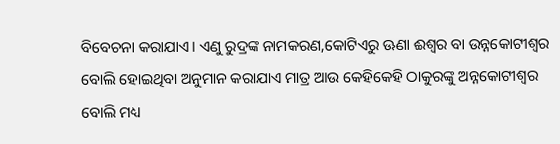ବିବେଚନା କରାଯାଏ। ଏଣୁ ରୁଦ୍ରଙ୍କ ନାମକରଣ,କୋଟିଏରୁ ଊଣା ଈଶ୍ୱର ବା ଉନ୍ନକୋଟୀଶ୍ୱର ବୋଲି ହୋଇଥିବା ଅନୁମାନ କରାଯାଏ ମାତ୍ର ଆଉ କେହିକେହି ଠାକୁରଙ୍କୁ ଅନ୍ନକୋଟୀଶ୍ୱର ବୋଲି ମଧ୍ୟ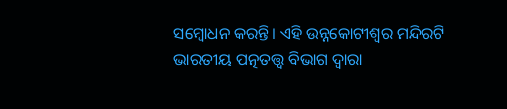ସମ୍ବୋଧନ କରନ୍ତି। ଏହି ଉନ୍ନକୋଟୀଶ୍ୱର ମନ୍ଦିରଟି ଭାରତୀୟ ପତ୍ନତତ୍ତ୍ୱ ବିଭାଗ ଦ୍ୱାରା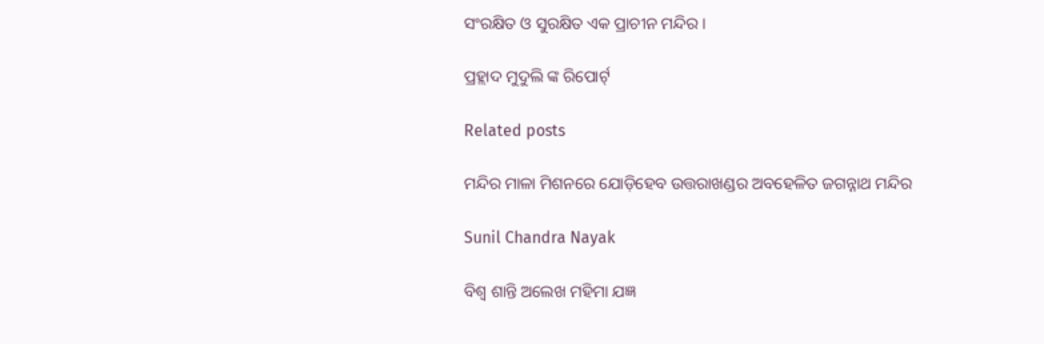ସଂରକ୍ଷିତ ଓ ସୁରକ୍ଷିତ ଏକ ପ୍ରାଚୀନ ମନ୍ଦିର ।

ପ୍ରହ୍ଲାଦ ମୁଦୁଲି ଙ୍କ ରିପୋର୍ଟ୍

Related posts

ମନ୍ଦିର ମାଳା ମିଶନରେ ଯୋଡ଼ିହେବ ଉତ୍ତରାଖଣ୍ଡର ଅବହେଳିତ ଜଗନ୍ନାଥ ମନ୍ଦିର

Sunil Chandra Nayak

ବିଶ୍ୱ ଶାନ୍ତି ଅଲେଖ ମହିମା ଯଜ୍ଞ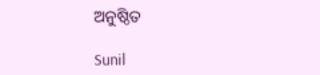ଅନୁଷ୍ଠିତ

Sunil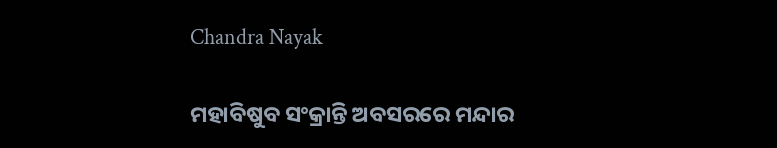Chandra Nayak

ମହାବିଷୁବ ସଂକ୍ରାନ୍ତି ଅବସରରେ ମନ୍ଦାର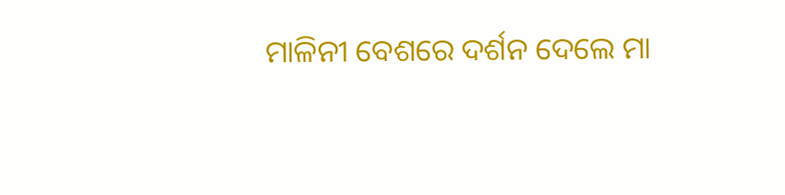ମାଳିନୀ ବେଶରେ ଦର୍ଶନ ଦେଲେ ମା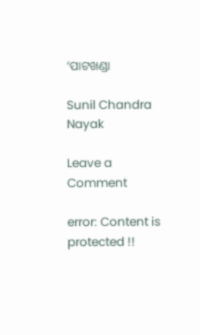‘ପାଟଖଣ୍ଡା

Sunil Chandra Nayak

Leave a Comment

error: Content is protected !!